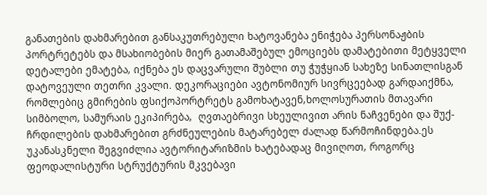განათების დახმარებით განსაკუთრებული ხატოვანება ენიჭება პერსონაჟბის პორტრეტებს და მსახიობების მიერ გათამაშებულ ემოციებს დამატებითი მეტყველი დეტალები ემატება, იქნება ეს დაცვარული შუბლი თუ ჭუჭყიან სახეზე სინათლისგან დატოვეული თეთრი კვალი. დეკორაციები ავტონომიურ სივრცეებად გარდაიქმნა, რომლებიც გმირების ფსიქოპორტრეტს გამოხატავენ,ხოლოსურათის მთავარი სიმბოლო, სამურაის ეკიპირება,  ღვთაებრივი სხეულივით არის ნაჩვენები და შუქ-ჩრდილების დახმარებით გრძნეულების მატარებელ ძალად წარმოჩინდება.ეს უკანასკნელი შეგვიძლია ავტორიტარიზმის ხატებადაც მივიღოთ, როგორც ფეოდალისტური სტრუქტურის მკვებავი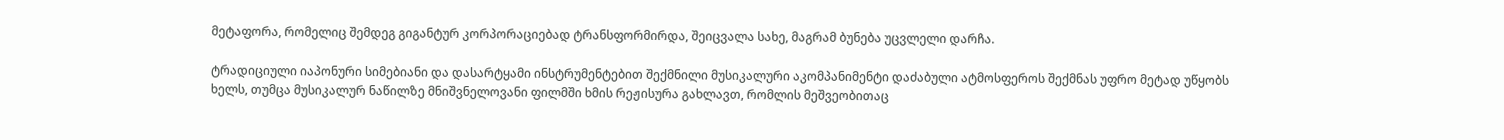მეტაფორა, რომელიც შემდეგ გიგანტურ კორპორაციებად ტრანსფორმირდა, შეიცვალა სახე, მაგრამ ბუნება უცვლელი დარჩა.

ტრადიციული იაპონური სიმებიანი და დასარტყამი ინსტრუმენტებით შექმნილი მუსიკალური აკომპანიმენტი დაძაბული ატმოსფეროს შექმნას უფრო მეტად უწყობს ხელს, თუმცა მუსიკალურ ნაწილზე მნიშვნელოვანი ფილმში ხმის რეჟისურა გახლავთ, რომლის მეშვეობითაც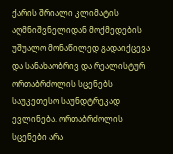ქარის შრიალი კლიმატის აღმნიშვნელიდან მოქმედების უშუალო მონაწილედ გადაიქცევა და სანახაობრივ და რეალისტურ ორთაბრძოლის სცენებს საუკეთესო საუნდტრეკად ევლინება. ორთაბრძოლის სცენები არა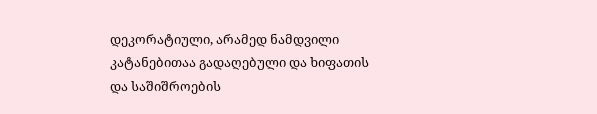დეკორატიული, არამედ ნამდვილი კატანებითაა გადაღებული და ხიფათის და საშიშროების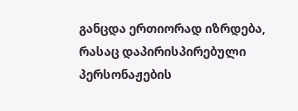განცდა ერთიორად იზრდება, რასაც დაპირისპირებული პერსონაჟების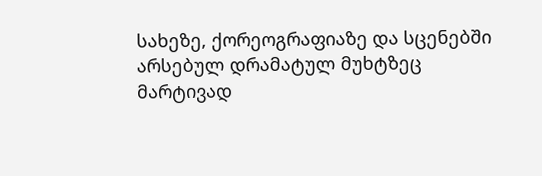სახეზე, ქორეოგრაფიაზე და სცენებში არსებულ დრამატულ მუხტზეც მარტივად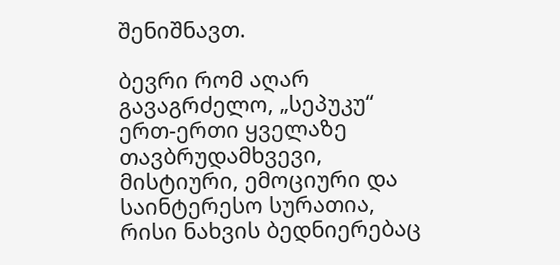შენიშნავთ.

ბევრი რომ აღარ გავაგრძელო, „სეპუკუ“ ერთ-ერთი ყველაზე თავბრუდამხვევი, მისტიური, ემოციური და საინტერესო სურათია, რისი ნახვის ბედნიერებაც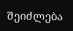შეიძლება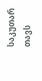საკუთარ თავს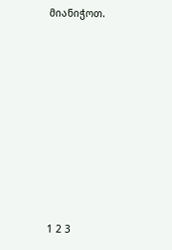მიანიჭოთ.











1 2 3